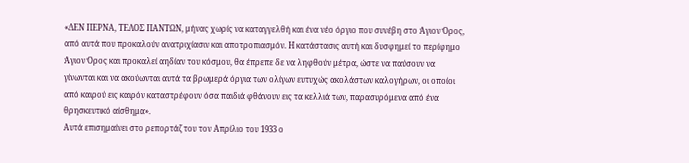«ΔΕΝ ΠΕΡΝΑ, ΤΕΛΟΣ ΠΑΝΤΩΝ, μήνας χωρίς να καταγγελθή και ένα νέο όργιο που συνέβη στο Άγιον Όρος, από αυτά που προκαλούν ανατριχίασιν και αποτροπιασμόν. Η κατάστασις αυτή και δυσφημεί το περίφημο Άγιον Όρος και προκαλεί αηδίαν του κόσμου, θα έπρεπε δε να ληφθούν μέτρα, ώστε να παύσουν να γίνωνται και να ακούωνται αυτά τα βρωμερά όργια των ολίγων ευτυχώς ακολάστων καλογήρων, οι οποίοι από καιρού εις καιρόν καταστρέφουν όσα παιδιά φθάνουν εις τα κελλιά των, παρασυρόμενα από ένα θρησκευτικό αίσθημα».
Αυτά επισημαίνει στο ρεπορτάζ του τον Απρίλιο του 1933 ο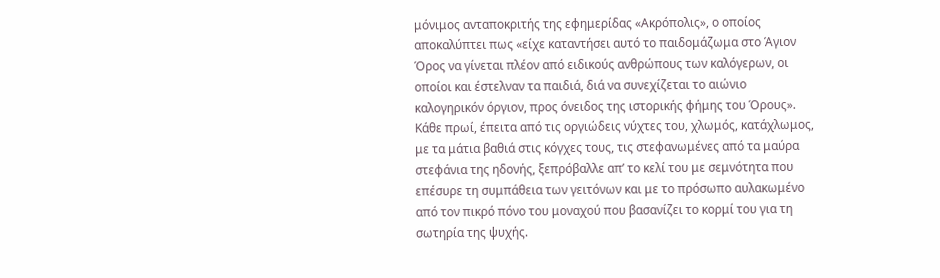μόνιμος ανταποκριτής της εφημερίδας «Ακρόπολις», ο οποίος αποκαλύπτει πως «είχε καταντήσει αυτό το παιδομάζωμα στο Άγιον Όρος να γίνεται πλέον από ειδικούς ανθρώπους των καλόγερων, οι οποίοι και έστελναν τα παιδιά, διά να συνεχίζεται το αιώνιο καλογηρικόν όργιον, προς όνειδος της ιστορικής φήμης του Όρους».
Κάθε πρωί, έπειτα από τις οργιώδεις νύχτες του, χλωμός, κατάχλωμος, με τα μάτια βαθιά στις κόγχες τους, τις στεφανωμένες από τα μαύρα στεφάνια της ηδονής, ξεπρόβαλλε απ’ το κελί του με σεμνότητα που επέσυρε τη συμπάθεια των γειτόνων και με το πρόσωπο αυλακωμένο από τον πικρό πόνο του μοναχού που βασανίζει το κορμί του για τη σωτηρία της ψυχής.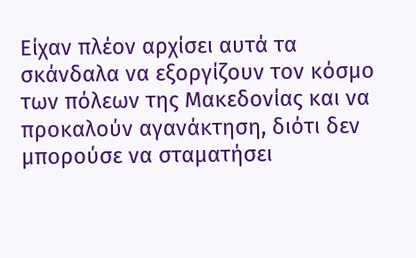Είχαν πλέον αρχίσει αυτά τα σκάνδαλα να εξοργίζουν τον κόσμο των πόλεων της Μακεδονίας και να προκαλούν αγανάκτηση, διότι δεν μπορούσε να σταματήσει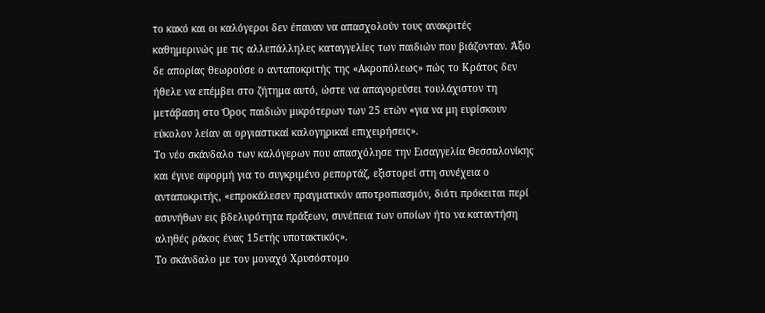το κακό και οι καλόγεροι δεν έπαυαν να απασχολούν τους ανακριτές καθημερινώς με τις αλλεπάλληλες καταγγελίες των παιδιών που βιάζονταν. Άξιο δε απορίας θεωρούσε ο ανταποκριτής της «Ακροπόλεως» πώς το Κράτος δεν ήθελε να επέμβει στο ζήτημα αυτό, ώστε να απαγορεύσει τουλάχιστον τη μετάβαση στο Όρος παιδιών μικρότερων των 25 ετών «για να μη ευρίσκουν εύκολον λείαν αι οργιαστικαί καλογηρικαί επιχειρήσεις».
Το νέο σκάνδαλο των καλόγερων που απασχόλησε την Εισαγγελία Θεσσαλονίκης και έγινε αφορμή για το συγκριμένο ρεπορτάζ, εξιστορεί στη συνέχεια ο ανταποκριτής, «επροκάλεσεν πραγματικόν αποτροπιασμόν, διότι πρόκειται περί ασυνήθων εις βδελυρότητα πράξεων, συνέπεια των οποίων ήτο να καταντήση αληθές ράκος ένας 15ετής υποτακτικός».
Το σκάνδαλο με τον μοναχό Χρυσόστομο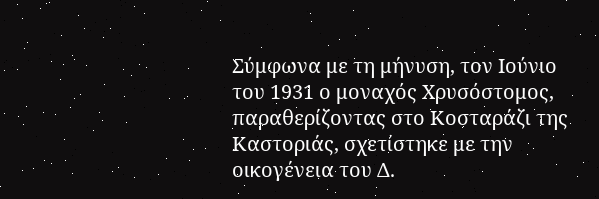Σύμφωνα με τη μήνυση, τον Ιούνιο του 1931 ο μοναχός Χρυσόστομος, παραθερίζοντας στο Κοσταράζι της Καστοριάς, σχετίστηκε με την οικογένεια του Δ.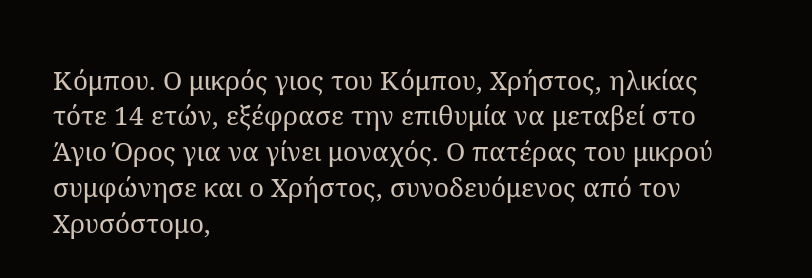Κόμπου. Ο μικρός γιος του Κόμπου, Χρήστος, ηλικίας τότε 14 ετών, εξέφρασε την επιθυμία να μεταβεί στο Άγιο Όρος για να γίνει μοναχός. Ο πατέρας του μικρού συμφώνησε και ο Χρήστος, συνοδευόμενος από τον Χρυσόστομο,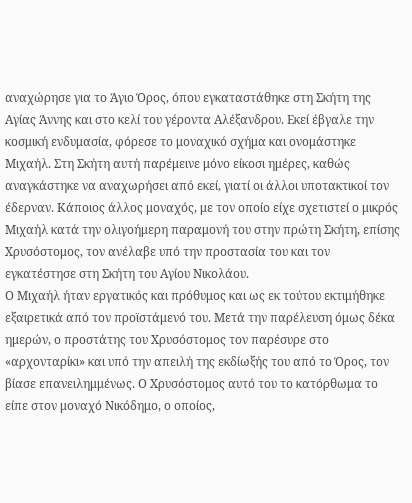αναχώρησε για το Άγιο Όρος, όπου εγκαταστάθηκε στη Σκήτη της Αγίας Άννης και στο κελί του γέροντα Αλέξανδρου. Εκεί έβγαλε την κοσμική ενδυμασία, φόρεσε το μοναχικό σχήμα και ονομάστηκε Μιχαήλ. Στη Σκήτη αυτή παρέμεινε μόνο είκοσι ημέρες, καθώς αναγκάστηκε να αναχωρήσει από εκεί, γιατί οι άλλοι υποτακτικοί τον έδερναν. Κάποιος άλλος μοναχός, με τον οποίο είχε σχετιστεί ο μικρός Μιχαήλ κατά την ολιγοήμερη παραμονή του στην πρώτη Σκήτη, επίσης Χρυσόστομος, τον ανέλαβε υπό την προστασία του και τον εγκατέστησε στη Σκήτη του Αγίου Νικολάου.
Ο Μιχαήλ ήταν εργατικός και πρόθυμος και ως εκ τούτου εκτιμήθηκε εξαιρετικά από τον προϊστάμενό του. Μετά την παρέλευση όμως δέκα ημερών, ο προστάτης του Χρυσόστομος τον παρέσυρε στο «αρχονταρίκι» και υπό την απειλή της εκδίωξής του από το Όρος, τον βίασε επανειλημμένως. Ο Χρυσόστομος αυτό του το κατόρθωμα το είπε στον μοναχό Νικόδημο, ο οποίος,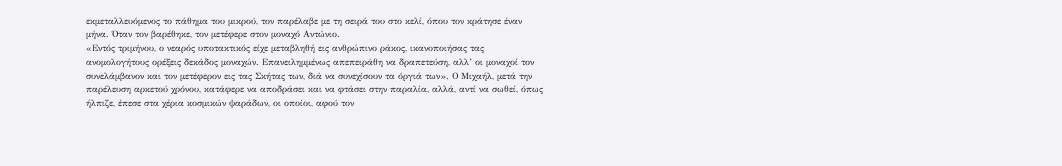εκμεταλλευόμενος το πάθημα του μικρού, τον παρέλαβε με τη σειρά του στο κελί, όπου τον κράτησε έναν μήνα. Όταν τον βαρέθηκε, τον μετέφερε στον μοναχό Αντώνιο.
«Εντός τριμήνου, ο νεαρός υποτακτικός είχε μεταβληθή εις ανθρώπινο ράκος, ικανοποιήσας τας ανομολογήτους ορέξεις δεκάδος μοναχών. Επανειλημμένως απεπειράθη να δραπετεύση, αλλ’ οι μοναχοί τον συνελάμβανον και τον μετέφερον εις τας Σκήτας των, διά να συνεχίσουν τα όργιά των». Ο Μιχαήλ, μετά την παρέλευση αρκετού χρόνου, κατάφερε να αποδράσει και να φτάσει στην παραλία, αλλά, αντί να σωθεί, όπως ήλπιζε, έπεσε στα χέρια κοσμικών ψαράδων, οι οποίοι, αφού τον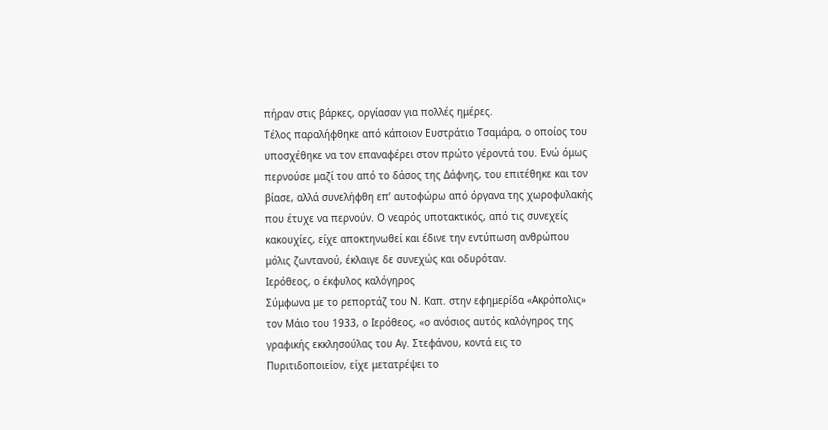πήραν στις βάρκες, οργίασαν για πολλές ημέρες.
Τέλος παραλήφθηκε από κάποιον Ευστράτιο Τσαμάρα, ο οποίος του υποσχέθηκε να τον επαναφέρει στον πρώτο γέροντά του. Ενώ όμως περνούσε μαζί του από το δάσος της Δάφνης, του επιτέθηκε και τον βίασε, αλλά συνελήφθη επ’ αυτοφώρω από όργανα της χωροφυλακής που έτυχε να περνούν. Ο νεαρός υποτακτικός, από τις συνεχείς κακουχίες, είχε αποκτηνωθεί και έδινε την εντύπωση ανθρώπου μόλις ζωντανού, έκλαιγε δε συνεχώς και οδυρόταν.
Ιερόθεος, ο έκφυλος καλόγηρος
Σύμφωνα με το ρεπορτάζ του Ν. Καπ. στην εφημερίδα «Ακρόπολις» τον Μάιο του 1933, ο Ιερόθεος, «ο ανόσιος αυτός καλόγηρος της γραφικής εκκλησούλας του Αγ. Στεφάνου, κοντά εις το Πυριτιδοποιείον, είχε μετατρέψει το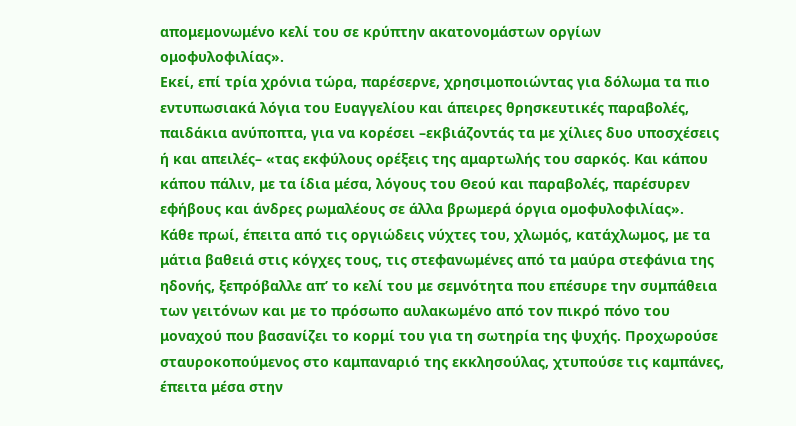απομεμονωμένο κελί του σε κρύπτην ακατονομάστων οργίων ομοφυλοφιλίας».
Εκεί, επί τρία χρόνια τώρα, παρέσερνε, χρησιμοποιώντας για δόλωμα τα πιο εντυπωσιακά λόγια του Ευαγγελίου και άπειρες θρησκευτικές παραβολές, παιδάκια ανύποπτα, για να κορέσει –εκβιάζοντάς τα με χίλιες δυο υποσχέσεις ή και απειλές– «τας εκφύλους ορέξεις της αμαρτωλής του σαρκός. Και κάπου κάπου πάλιν, με τα ίδια μέσα, λόγους του Θεού και παραβολές, παρέσυρεν εφήβους και άνδρες ρωμαλέους σε άλλα βρωμερά όργια ομοφυλοφιλίας».
Κάθε πρωί, έπειτα από τις οργιώδεις νύχτες του, χλωμός, κατάχλωμος, με τα μάτια βαθειά στις κόγχες τους, τις στεφανωμένες από τα μαύρα στεφάνια της ηδονής, ξεπρόβαλλε απ’ το κελί του με σεμνότητα που επέσυρε την συμπάθεια των γειτόνων και με το πρόσωπο αυλακωμένο από τον πικρό πόνο του μοναχού που βασανίζει το κορμί του για τη σωτηρία της ψυχής. Προχωρούσε σταυροκοπούμενος στο καμπαναριό της εκκλησούλας, χτυπούσε τις καμπάνες, έπειτα μέσα στην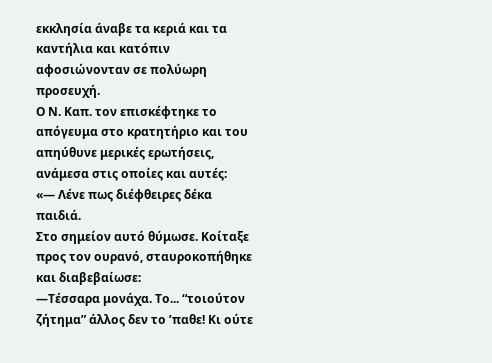εκκλησία άναβε τα κεριά και τα καντήλια και κατόπιν αφοσιώνονταν σε πολύωρη προσευχή.
Ο Ν. Καπ. τον επισκέφτηκε το απόγευμα στο κρατητήριο και του απηύθυνε μερικές ερωτήσεις, ανάμεσα στις οποίες και αυτές:
«— Λένε πως διέφθειρες δέκα παιδιά.
Στο σημείον αυτό θύμωσε. Κοίταξε προς τον ουρανό, σταυροκοπήθηκε και διαβεβαίωσε:
—Τέσσαρα μονάχα. Το... “τοιούτον ζήτημα” άλλος δεν το ’παθε! Κι ούτε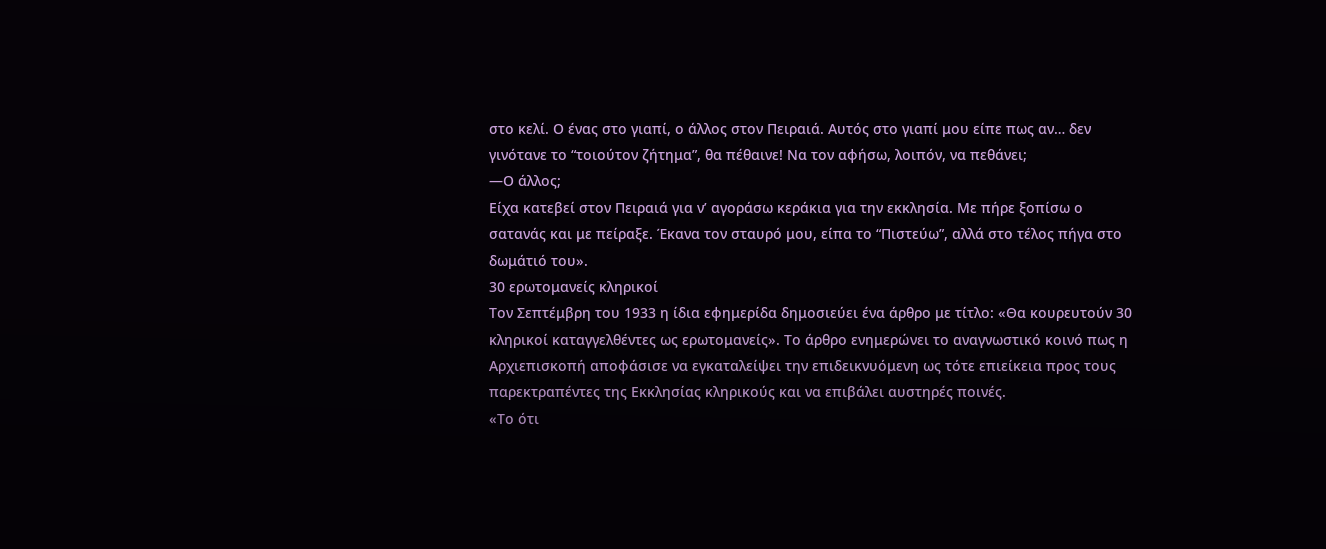στο κελί. Ο ένας στο γιαπί, ο άλλος στον Πειραιά. Αυτός στο γιαπί μου είπε πως αν… δεν γινότανε το “τοιούτον ζήτημα”, θα πέθαινε! Να τον αφήσω, λοιπόν, να πεθάνει;
—Ο άλλος;
Είχα κατεβεί στον Πειραιά για ν’ αγοράσω κεράκια για την εκκλησία. Με πήρε ξοπίσω ο σατανάς και με πείραξε. Έκανα τον σταυρό μου, είπα το “Πιστεύω”, αλλά στο τέλος πήγα στο δωμάτιό του».
30 ερωτομανείς κληρικοί
Τον Σεπτέμβρη του 1933 η ίδια εφημερίδα δημοσιεύει ένα άρθρο με τίτλο: «Θα κουρευτούν 30 κληρικοί καταγγελθέντες ως ερωτομανείς». Το άρθρο ενημερώνει το αναγνωστικό κοινό πως η Αρχιεπισκοπή αποφάσισε να εγκαταλείψει την επιδεικνυόμενη ως τότε επιείκεια προς τους παρεκτραπέντες της Εκκλησίας κληρικούς και να επιβάλει αυστηρές ποινές.
«Το ότι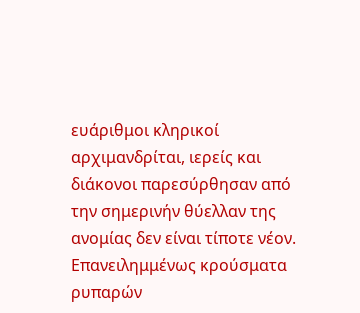ευάριθμοι κληρικοί αρχιμανδρίται, ιερείς και διάκονοι παρεσύρθησαν από την σημερινήν θύελλαν της ανομίας δεν είναι τίποτε νέον. Επανειλημμένως κρούσματα ρυπαρών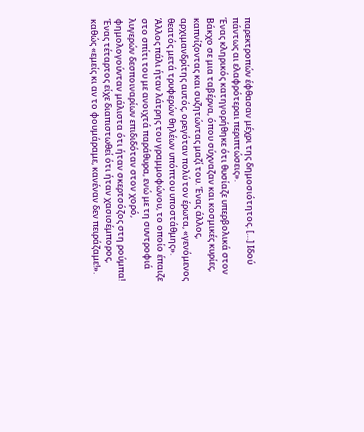παρεκτροπών έφθασαν μέχρι της δημοσιότητος. […] Ιδού πάντως αι ελαφρότεραι περιπτώσεις».
Ένας κληρικός κατηγορήθηκε ότι θυσίαζε υπερβολικά στον Βάκχο σε μια ταβέρνα, όπου σύχναζαν και κοσμικές κυρίες, καπνίζοντας και συζητώντας μαζί του. Ένας άλλος, αρχιμανδρίτης αυτός, ορεγόταν πολύ τον έρωτα, «γενόμενος θεατός μετά τρυφερών θηλέων υπόπτου υποστάθμης». Άλλος πάλι ήταν λάτρης του γραμμοφώνου, το οποίο έπαιζε στο σπίτι του με ανοιχτά παράθυρα, ενώ με τη συντροφιά λυγερών δεσποιναρίων επιδιδόταν στον χορό, φημολογούνταν μάλιστα ότι ήταν σκερτσόζος στη ρούμπα! Ένας τέταρτος είχε διαπιστωθεί ότι ήταν χασισέμπορος, καθώς «εμείς κι αν το φουμάραμε, κανέναν δεν πειράζαμε!».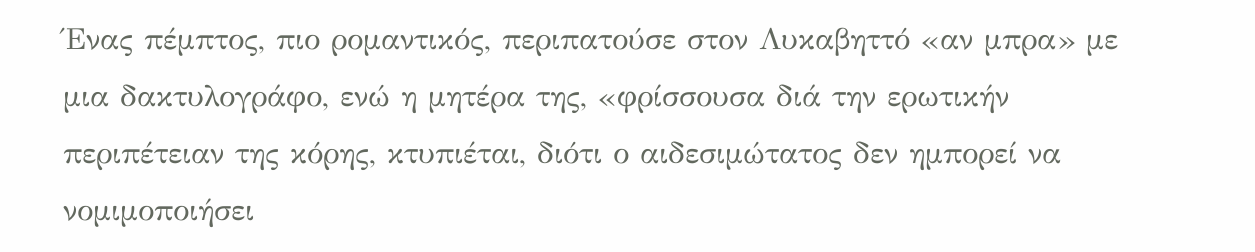Ένας πέμπτος, πιο ρομαντικός, περιπατούσε στον Λυκαβηττό «αν μπρα» με μια δακτυλογράφο, ενώ η μητέρα της, «φρίσσουσα διά την ερωτικήν περιπέτειαν της κόρης, κτυπιέται, διότι ο αιδεσιμώτατος δεν ημπορεί να νομιμοποιήσει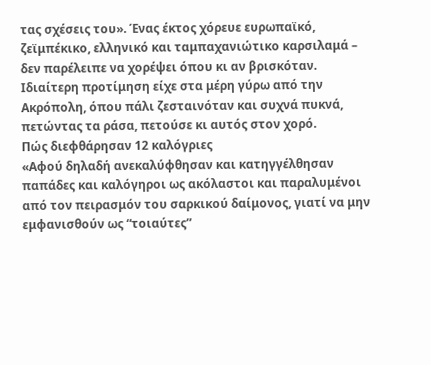τας σχέσεις του». Ένας έκτος χόρευε ευρωπαϊκό, ζεϊμπέκικο, ελληνικό και ταμπαχανιώτικο καρσιλαμά – δεν παρέλειπε να χορέψει όπου κι αν βρισκόταν. Ιδιαίτερη προτίμηση είχε στα μέρη γύρω από την Ακρόπολη, όπου πάλι ζεσταινόταν και συχνά πυκνά, πετώντας τα ράσα, πετούσε κι αυτός στον χορό.
Πώς διεφθάρησαν 12 καλόγριες
«Αφού δηλαδή ανεκαλύφθησαν και κατηγγέλθησαν παπάδες και καλόγηροι ως ακόλαστοι και παραλυμένοι από τον πειρασμόν του σαρκικού δαίμονος, γιατί να μην εμφανισθούν ως “τοιαύτες”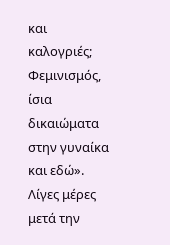και καλογριές; Φεμινισμός, ίσια δικαιώματα στην γυναίκα και εδώ».
Λίγες μέρες μετά την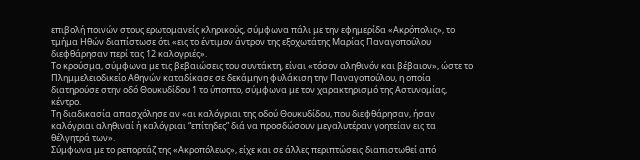επιβολή ποινών στους ερωτομανείς κληρικούς, σύμφωνα πάλι με την εφημερίδα «Ακρόπολις», το τμήμα Ηθών διαπίστωσε ότι «εις το έντιμον άντρον της εξοχωτάτης Μαρίας Παναγοπούλου διεφθάρησαν περί τας 12 καλογριές».
Το κρούσμα, σύμφωνα με τις βεβαιώσεις του συντάκτη, είναι «τόσον αληθινόν και βέβαιον», ώστε το Πλημμελειοδικείο Αθηνών καταδίκασε σε δεκάμηνη φυλάκιση την Παναγοπούλου, η οποία διατηρούσε στην οδό Θουκυδίδου 1 το ύποπτο, σύμφωνα με τον χαρακτηρισμό της Αστυνομίας, κέντρο.
Τη διαδικασία απασχόλησε αν «αι καλόγριαι της οδού Θουκυδίδου, που διεφθάρησαν, ήσαν καλόγριαι αληθιναί ή καλόγριαι “επίτηδες” διά να προσδώσουν μεγαλυτέραν γοητείαν εις τα θέλγητρά των».
Σύμφωνα με το ρεπορτάζ της «Ακροπόλεως», είχε και σε άλλες περιπτώσεις διαπιστωθεί από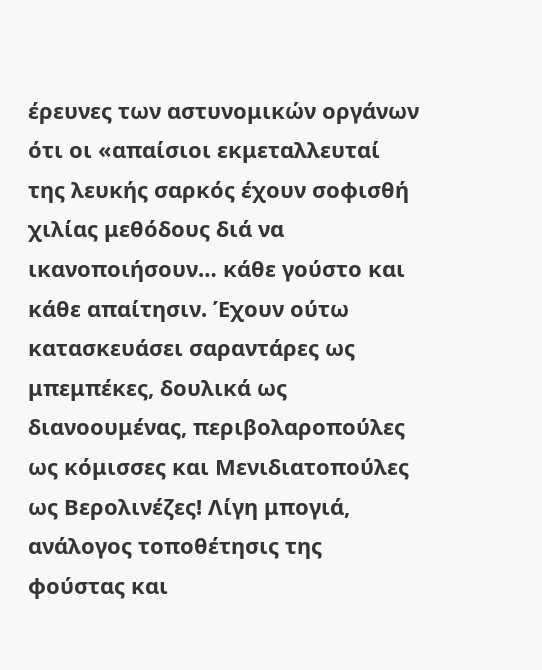έρευνες των αστυνομικών οργάνων ότι οι «απαίσιοι εκμεταλλευταί της λευκής σαρκός έχουν σοφισθή χιλίας μεθόδους διά να ικανοποιήσουν… κάθε γούστο και κάθε απαίτησιν. Έχουν ούτω κατασκευάσει σαραντάρες ως μπεμπέκες, δουλικά ως διανοουμένας, περιβολαροπούλες ως κόμισσες και Μενιδιατοπούλες ως Βερολινέζες! Λίγη μπογιά, ανάλογος τοποθέτησις της φούστας και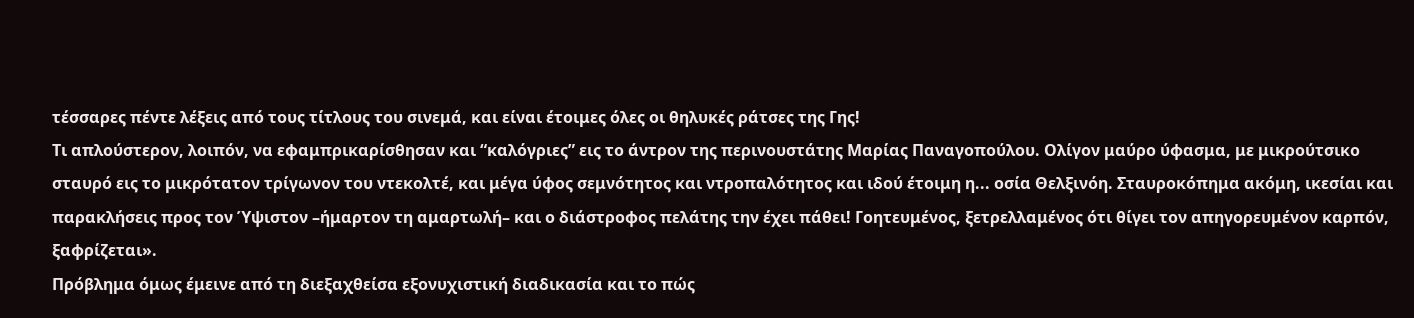τέσσαρες πέντε λέξεις από τους τίτλους του σινεμά, και είναι έτοιμες όλες οι θηλυκές ράτσες της Γης!
Τι απλούστερον, λοιπόν, να εφαμπρικαρίσθησαν και “καλόγριες” εις το άντρον της περινουστάτης Μαρίας Παναγοπούλου. Ολίγον μαύρο ύφασμα, με μικρούτσικο σταυρό εις το μικρότατον τρίγωνον του ντεκολτέ, και μέγα ύφος σεμνότητος και ντροπαλότητος και ιδού έτοιμη η... οσία Θελξινόη. Σταυροκόπημα ακόμη, ικεσίαι και παρακλήσεις προς τον Ύψιστον –ήμαρτον τη αμαρτωλή– και ο διάστροφος πελάτης την έχει πάθει! Γοητευμένος, ξετρελλαμένος ότι θίγει τον απηγορευμένον καρπόν, ξαφρίζεται».
Πρόβλημα όμως έμεινε από τη διεξαχθείσα εξονυχιστική διαδικασία και το πώς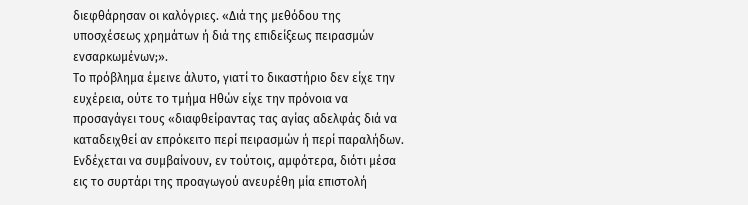διεφθάρησαν οι καλόγριες. «Διά της μεθόδου της υποσχέσεως χρημάτων ή διά της επιδείξεως πειρασμών ενσαρκωμένων;».
Το πρόβλημα έμεινε άλυτο, γιατί το δικαστήριο δεν είχε την ευχέρεια, ούτε το τμήμα Ηθών είχε την πρόνοια να προσαγάγει τους «διαφθείραντας τας αγίας αδελφάς διά να καταδειχθεί αν επρόκειτο περί πειρασμών ή περί παραλήδων. Ενδέχεται να συμβαίνουν, εν τούτοις, αμφότερα, διότι μέσα εις το συρτάρι της προαγωγού ανευρέθη μία επιστολή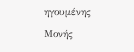ηγουμένης Μονής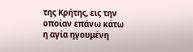της Κρήτης, εις την οποίαν επάνω κάτω η αγία ηγουμένη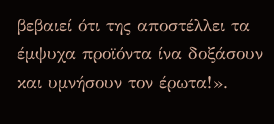βεβαιεί ότι της αποστέλλει τα έμψυχα προϊόντα ίνα δοξάσουν και υμνήσουν τον έρωτα!».